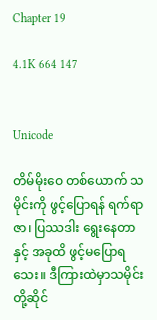Chapter 19

4.1K 664 147


Unicode

တိမ်မိုးဝေ တစ်ယောက် သမိုင်းကို ဖွင့်ပြောရန် ရက်ရာဇာ၊ ပြဿဒါး ရွေးနေတာနှင့် အခုထိ ဖွင့်မပြောရသေး။ ဒီကြားထဲမှာသမိုင်းတို့ဆိုင်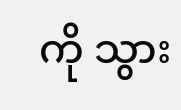ကို သွား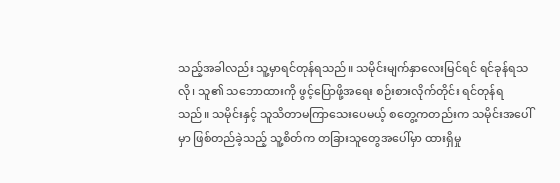သည့်အခါလည်း သူ့မှာရင်တုန်ရသည်။ သမိုင်းမျက်နှာလေးမြင်ရင် ရင်ခုန်ရသလို၊ သူ၏ သဘောထားကို ဖွင့်ပြောဖို့အရေး စဉ်းစားလိုက်တိုင်း ရင်တုန်ရသည်။ သမိုင်းနှင့် သူသိတာမကြာသေးပေမယ့် စတွေ့ကတည်းက သမိုင်းအပေါ်မှာ ဖြစ်တည်ခဲ့သည့် သူ့စိတ်က တခြားသူတွေအပေါ်မှာ ထားရှိမှု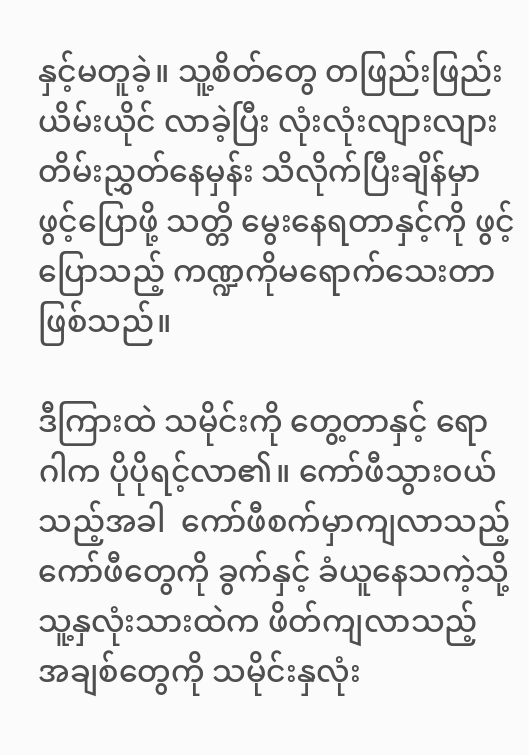နှင့်မတူခဲ့။ သူ့စိတ်တွေ တဖြည်းဖြည်းယိမ်းယိုင် လာခဲ့ပြီး လုံးလုံးလျားလျား တိမ်းညွှတ်နေမှန်း သိလိုက်ပြီးချိန်မှာ ဖွင့်ပြောဖို့ သတ္တိ မွေးနေရတာနှင့်ကို ဖွင့်ပြောသည့် ကဏ္ဍကိုမရောက်သေးတာဖြစ်သည်။

ဒီကြားထဲ သမိုင်းကို တွေ့တာနှင့် ရောဂါက ပိုပိုရင့်လာ၏။ ကော်ဖီသွားဝယ်သည့်အခါ  ကော်ဖီစက်မှာကျလာသည့် ကော်ဖီတွေကို ခွက်နှင့် ခံယူနေသကဲ့သို့ သူ့နှလုံးသားထဲက ဖိတ်ကျလာသည့် အချစ်တွေကို သမိုင်းနှလုံး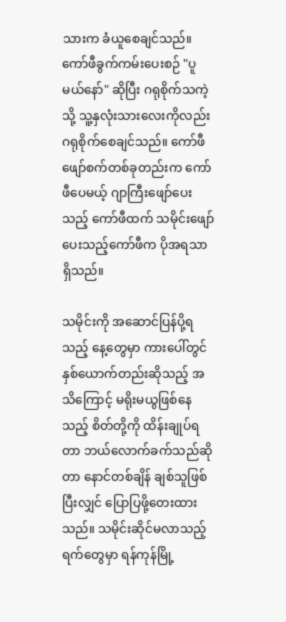သားက ခံယူစေချင်သည်။ ကော်ဖီခွက်ကမ်းပေးစဉ် "ပူမယ်နော်" ဆိုပြီး ဂရုစိုက်သကဲ့သို့ သူ့နှလုံးသားလေးကိုလည်း ဂရုစိုက်စေချင်သည်။ ကော်ဖီဖျော်စက်တစ်ခုတည်းက ကော်ဖီပေမယ့် ဂျာကြီးဖျော်ပေးသည့် ကော်ဖီထက် သမိုင်းဖျော်ပေးသည့်ကော်ဖီက ပိုအရသာရှိသည်။

သမိုင်းကို အဆောင်ပြန်ပို့ရသည့် နေ့တွေမှာ ကားပေါ်တွင် နှစ်ယောက်တည်းဆိုသည့် အသိကြောင့် မရိုးမယွဖြစ်နေသည့် စိတ်တို့ကို ထိန်းချုပ်ရတာ ဘယ်လောက်ခက်သည်ဆိုတာ နောင်တစ်ချိန် ချစ်သူဖြစ်ပြီးလျှင် ပြောပြဖို့တေးထားသည်။ သမိုင်းဆိုင်မလာသည့်ရက်တွေမှာ ရန်ကုန်မြို့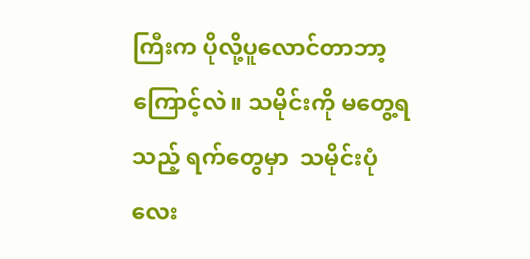ကြီးက ပိုလို့ပူလောင်တာဘာ့ကြောင့်လဲ။ သမိုင်းကို မတွေ့ရသည့် ရက်တွေမှာ  သမိုင်းပုံလေး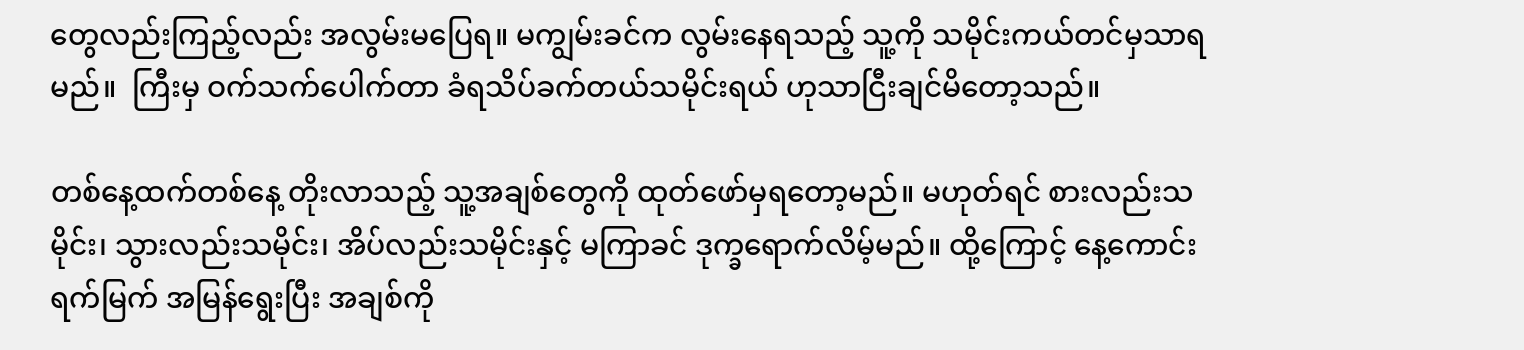တွေလည်းကြည့်လည်း အလွမ်းမပြေရ။ မကျွမ်းခင်က လွမ်းနေရသည့် သူ့ကို သမိုင်းကယ်တင်မှသာရမည်။  ကြီးမှ ဝက်သက်ပေါက်တာ ခံရသိပ်ခက်တယ်သမိုင်းရယ် ဟုသာငြီးချင်မိတော့သည်။

တစ်နေ့ထက်တစ်နေ့ တိုးလာသည့် သူ့အချစ်တွေကို ထုတ်ဖော်မှရတော့မည်။ မဟုတ်ရင် စားလည်းသမိုင်း၊ သွားလည်းသမိုင်း၊ အိပ်လည်းသမိုင်းနှင့် မကြာခင် ဒုက္ခရောက်လိမ့်မည်။ ထို့ကြောင့် နေ့ကောင်းရက်မြက် အမြန်ရွေးပြီး အချစ်ကို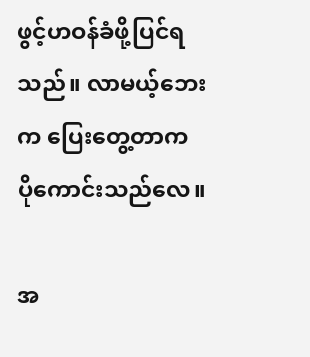ဖွင့်ဟဝန်ခံဖို့ပြင်ရသည်။ လာမယ့်ဘေးက ပြေးတွေ့တာက ပိုကောင်းသည်လေ။

အ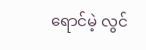ရောင်မဲ့ လွင်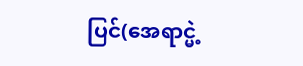ပြင်(အေရာင္မဲ့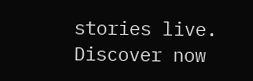stories live. Discover now